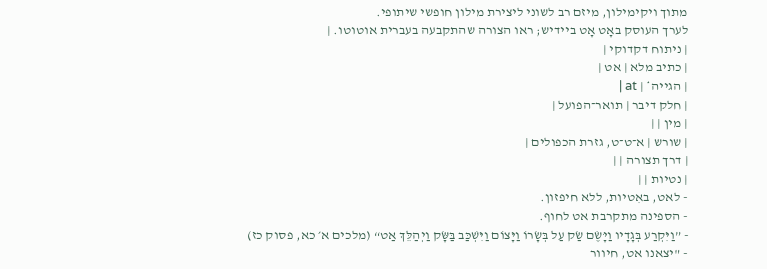מתוך ויקימילון, מיזם רב לשוני ליצירת מילון חופשי שיתופי.
לערך העוסק באָט אָט ביידיש; ראו הצורה שהתקבעה בעברית אוטוטו. |
| ניתוח דקדוקי |
| כתיב מלא | אט |
| הגייה* | at |
| חלק דיבר | תואר־הפועל |
| מין | |
| שורש | א־ט־ט, גזרת הכפולים |
| דרך תצורה | |
| נטיות | |
- לאט, באִטיות, ללא חיפזון.
- הספינה מתקרבת אט לחוף.
- ”וַיִּקְרַע בְּגָדָיו וַיָּשֶׂם שַׂק עַל בְּשָׂרוֹ וַיָּצוֹם וַיִּשְׁכַּב בַּשָּׂק וַיְהַלֵּךְ אַט“ (מלכים א׳ כא, פסוק כז)
- "יצאנו אט, חיוור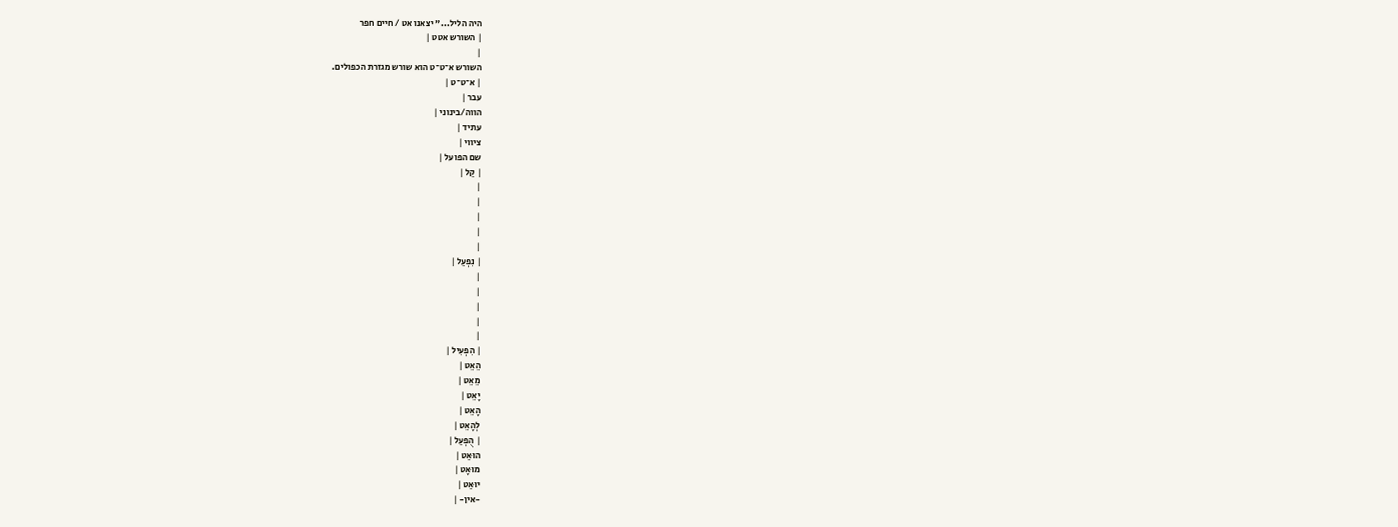היה הליל..." יצאנו אט / חיים חפר
| השורש אטט |
|
השורש א־ט־ט הוא שורש מגזרת הכפולים.
| א־ט־ט |
עבר |
הווה/בינוני |
עתיד |
ציווי |
שם הפועל |
| קַל |
|
|
|
|
|
| נִפְעַל |
|
|
|
|
|
| הִפְעִיל |
הֵאֵט |
מֵאֵט |
יָאֵט |
הָאֵט |
לְהָאֵט |
| הֻפְעַל |
הוּאַט |
מוּאָט |
יוּאַט |
-אין- |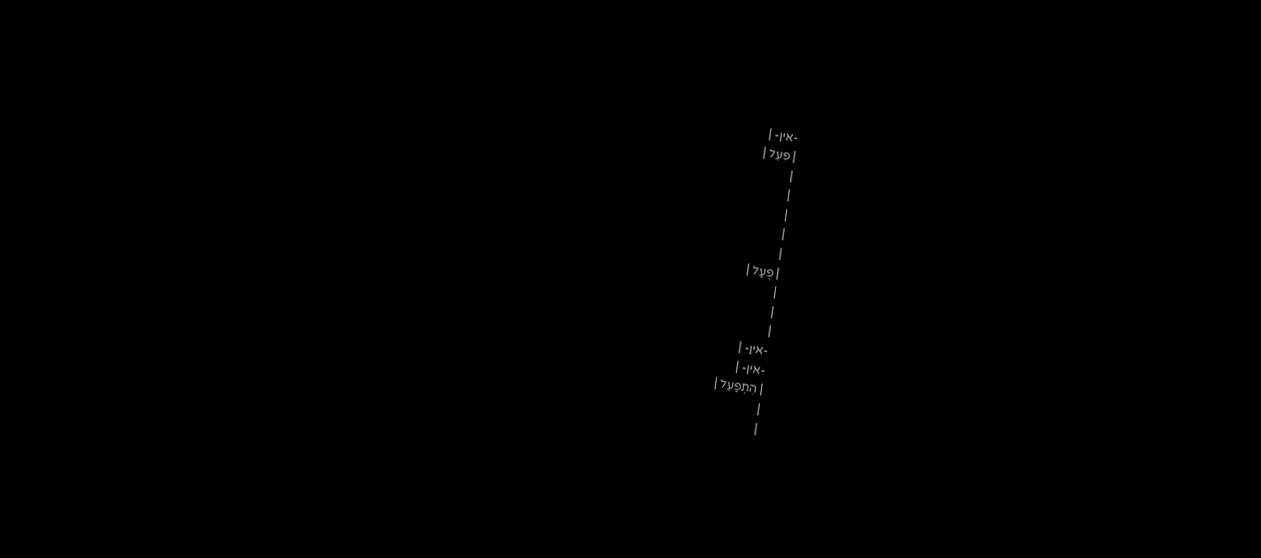-אין- |
| פִּעֵל |
|
|
|
|
|
| פֻּעַל |
|
|
|
-אין- |
-אין- |
| הִתְפַּעֵל |
|
|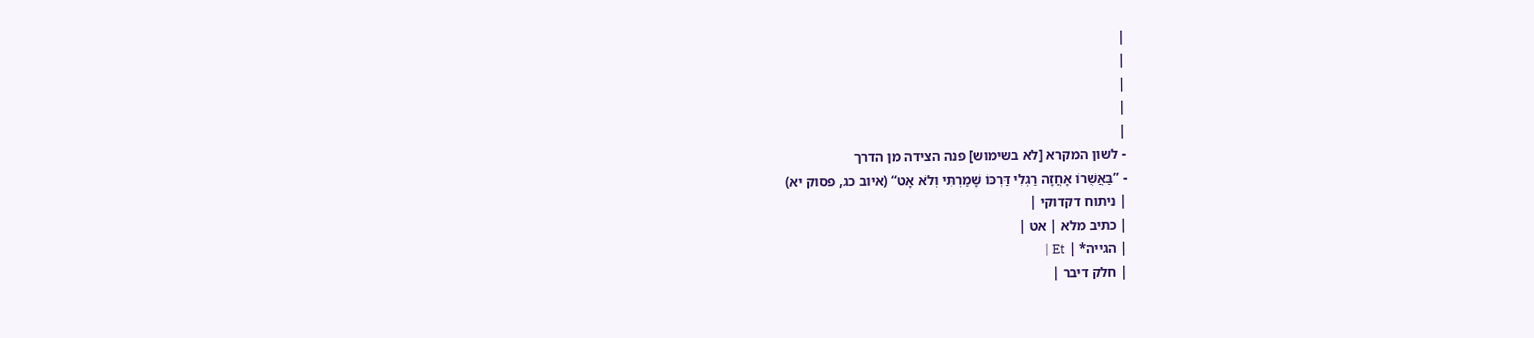|
|
|
|
|
- לשון המקרא [לא בשימוש] פנה הצידה מן הדרך
- ”בַּאֲשֻׁרוֹ אָחֲזָה רַגְלִי דַּרְכּוֹ שָׁמַרְתִּי וְלֹא אָט“ (איוב כג, פסוק יא)
| ניתוח דקדוקי |
| כתיב מלא | אט |
| הגייה* | Et |
| חלק דיבר |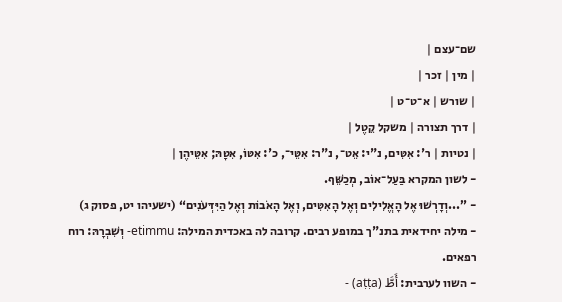שם־עצם |
| מין | זכר |
| שורש | א־ט־ט |
| דרך תצורה | משקל קֵטֶל |
| נטיות | ר': אִטִּים, נ"י: אֵט־, נ"ר: אִטֵּי־, כ': אִטּוֹ, אִטָּהּ; אִטֵּיהֶן |
- לשון המקרא בַּעַל־אוֹב, מְכַשֵּׁף.
- ”...וְדָרְשׁוּ אֶל הָאֱלִילִים וְאֶל הָאִטִּים, וְאֶל הָאֹבוֹת וְאֶל הַיִּדְּעֹנִים“ (ישעיהו יט, פסוק ג)
- מילה יחידאית בתנ"ך במופע רבים. קרובה לה באכדית המילה: etimmu- וְשִׁבְרָהּ: רוח רפאים.
- השוו לערבית: أَطَّ (aṭṭa) -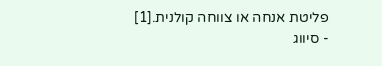פליטת אנחה או צווחה קולנית.[1]
- סיווג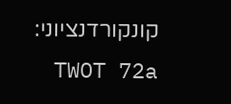קונקורדנציוני: TWOT 72a